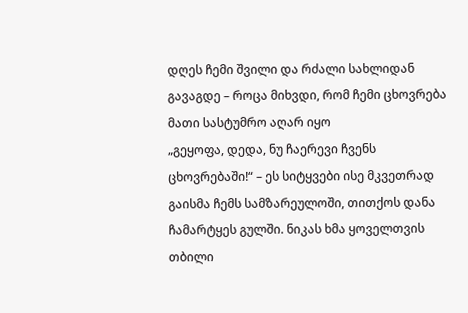დღეს ჩემი შვილი და რძალი სახლიდან გავაგდე – როცა მიხვდი, რომ ჩემი ცხოვრება მათი სასტუმრო აღარ იყო
„გეყოფა, დედა, ნუ ჩაერევი ჩვენს ცხოვრებაში!“ – ეს სიტყვები ისე მკვეთრად გაისმა ჩემს სამზარეულოში, თითქოს დანა ჩამარტყეს გულში. ნიკას ხმა ყოველთვის თბილი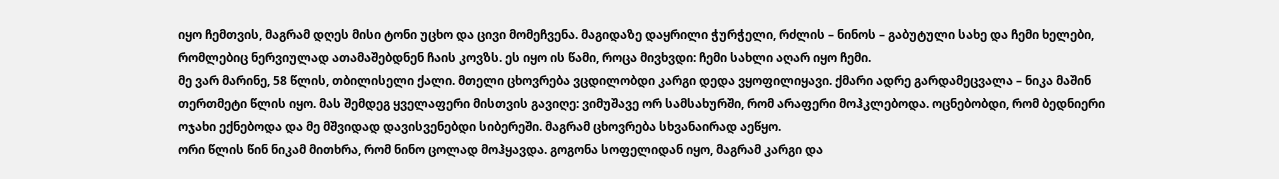იყო ჩემთვის, მაგრამ დღეს მისი ტონი უცხო და ცივი მომეჩვენა. მაგიდაზე დაყრილი ჭურჭელი, რძლის – ნინოს – გაბუტული სახე და ჩემი ხელები, რომლებიც ნერვიულად ათამაშებდნენ ჩაის კოვზს. ეს იყო ის წამი, როცა მივხვდი: ჩემი სახლი აღარ იყო ჩემი.
მე ვარ მარინე, 58 წლის, თბილისელი ქალი. მთელი ცხოვრება ვცდილობდი კარგი დედა ვყოფილიყავი. ქმარი ადრე გარდამეცვალა – ნიკა მაშინ თერთმეტი წლის იყო. მას შემდეგ ყველაფერი მისთვის გავიღე: ვიმუშავე ორ სამსახურში, რომ არაფერი მოჰკლებოდა. ოცნებობდი, რომ ბედნიერი ოჯახი ექნებოდა და მე მშვიდად დავისვენებდი სიბერეში. მაგრამ ცხოვრება სხვანაირად აეწყო.
ორი წლის წინ ნიკამ მითხრა, რომ ნინო ცოლად მოჰყავდა. გოგონა სოფელიდან იყო, მაგრამ კარგი და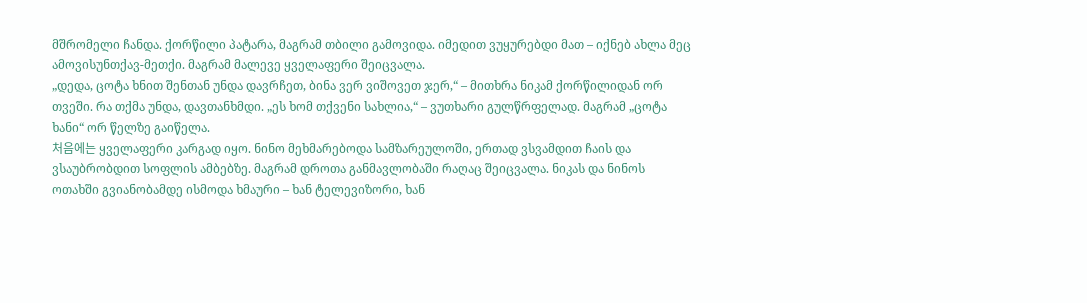მშრომელი ჩანდა. ქორწილი პატარა, მაგრამ თბილი გამოვიდა. იმედით ვუყურებდი მათ – იქნებ ახლა მეც ამოვისუნთქავ-მეთქი. მაგრამ მალევე ყველაფერი შეიცვალა.
„დედა, ცოტა ხნით შენთან უნდა დავრჩეთ, ბინა ვერ ვიშოვეთ ჯერ,“ – მითხრა ნიკამ ქორწილიდან ორ თვეში. რა თქმა უნდა, დავთანხმდი. „ეს ხომ თქვენი სახლია,“ – ვუთხარი გულწრფელად. მაგრამ „ცოტა ხანი“ ორ წელზე გაიწელა.
처음에는 ყველაფერი კარგად იყო. ნინო მეხმარებოდა სამზარეულოში, ერთად ვსვამდით ჩაის და ვსაუბრობდით სოფლის ამბებზე. მაგრამ დროთა განმავლობაში რაღაც შეიცვალა. ნიკას და ნინოს ოთახში გვიანობამდე ისმოდა ხმაური – ხან ტელევიზორი, ხან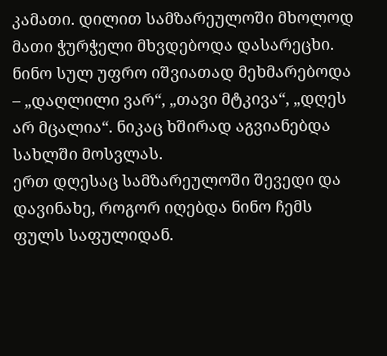კამათი. დილით სამზარეულოში მხოლოდ მათი ჭურჭელი მხვდებოდა დასარეცხი. ნინო სულ უფრო იშვიათად მეხმარებოდა – „დაღლილი ვარ“, „თავი მტკივა“, „დღეს არ მცალია“. ნიკაც ხშირად აგვიანებდა სახლში მოსვლას.
ერთ დღესაც სამზარეულოში შევედი და დავინახე, როგორ იღებდა ნინო ჩემს ფულს საფულიდან.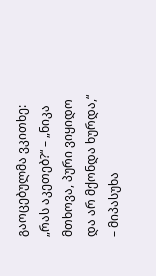გაოცებულმა ვკითხე: „რას აკეთებ?“ – „ნიკა მთხოვა, პური ვიყიდო და არ მქონდა ხურდა,“ – მიპასუხა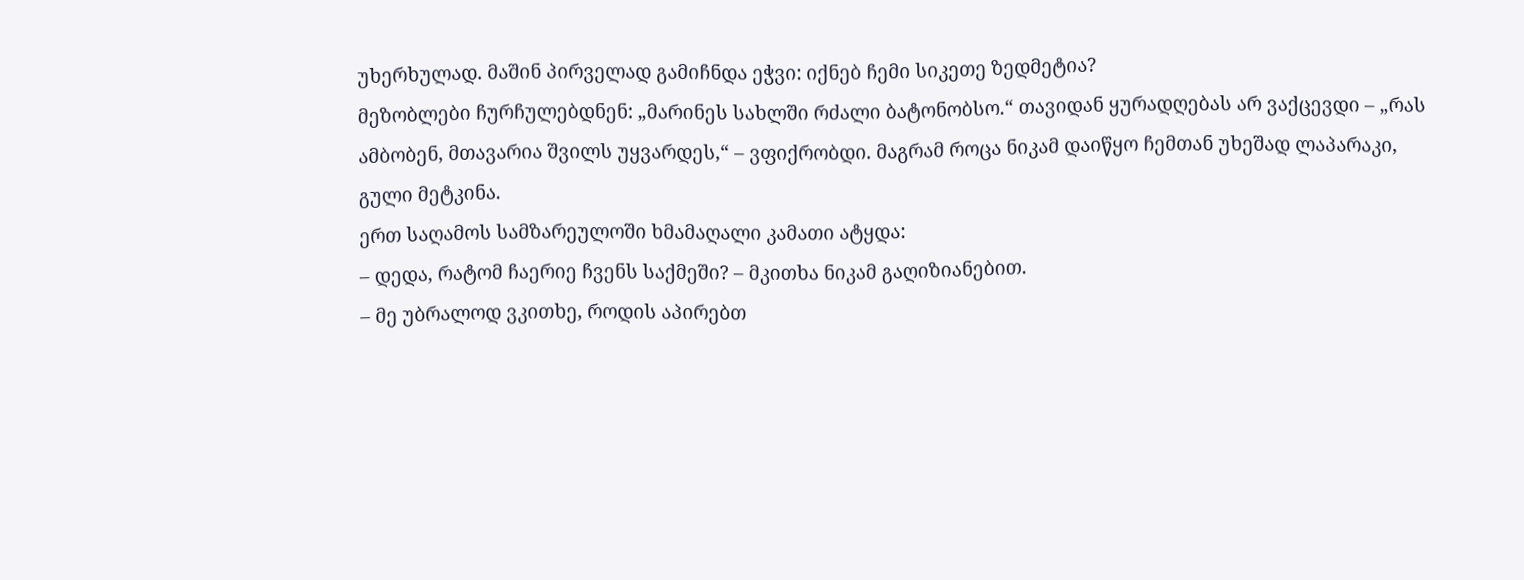უხერხულად. მაშინ პირველად გამიჩნდა ეჭვი: იქნებ ჩემი სიკეთე ზედმეტია?
მეზობლები ჩურჩულებდნენ: „მარინეს სახლში რძალი ბატონობსო.“ თავიდან ყურადღებას არ ვაქცევდი – „რას ამბობენ, მთავარია შვილს უყვარდეს,“ – ვფიქრობდი. მაგრამ როცა ნიკამ დაიწყო ჩემთან უხეშად ლაპარაკი, გული მეტკინა.
ერთ საღამოს სამზარეულოში ხმამაღალი კამათი ატყდა:
– დედა, რატომ ჩაერიე ჩვენს საქმეში? – მკითხა ნიკამ გაღიზიანებით.
– მე უბრალოდ ვკითხე, როდის აპირებთ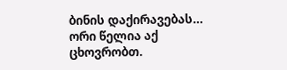ბინის დაქირავებას… ორი წელია აქ ცხოვრობთ.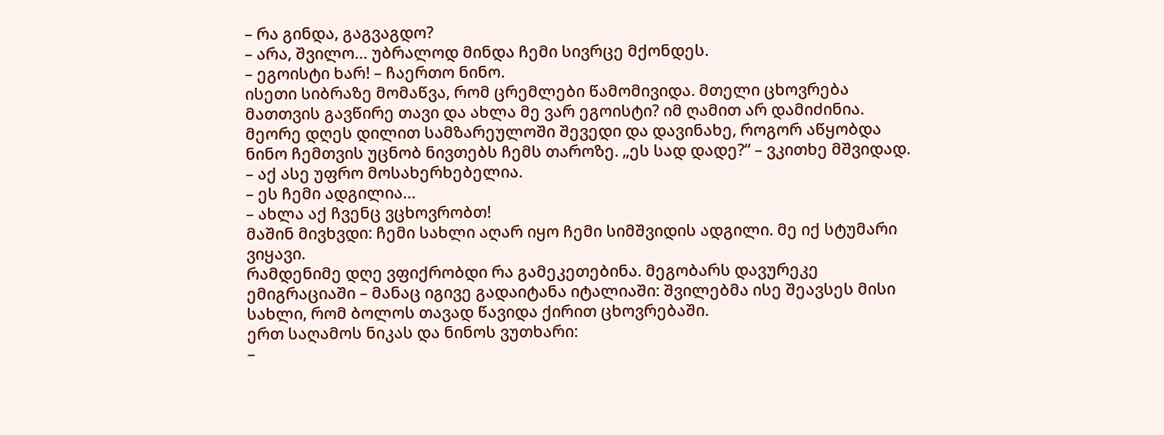– რა გინდა, გაგვაგდო?
– არა, შვილო… უბრალოდ მინდა ჩემი სივრცე მქონდეს.
– ეგოისტი ხარ! – ჩაერთო ნინო.
ისეთი სიბრაზე მომაწვა, რომ ცრემლები წამომივიდა. მთელი ცხოვრება მათთვის გავწირე თავი და ახლა მე ვარ ეგოისტი? იმ ღამით არ დამიძინია.
მეორე დღეს დილით სამზარეულოში შევედი და დავინახე, როგორ აწყობდა ნინო ჩემთვის უცნობ ნივთებს ჩემს თაროზე. „ეს სად დადე?“ – ვკითხე მშვიდად.
– აქ ასე უფრო მოსახერხებელია.
– ეს ჩემი ადგილია…
– ახლა აქ ჩვენც ვცხოვრობთ!
მაშინ მივხვდი: ჩემი სახლი აღარ იყო ჩემი სიმშვიდის ადგილი. მე იქ სტუმარი ვიყავი.
რამდენიმე დღე ვფიქრობდი რა გამეკეთებინა. მეგობარს დავურეკე ემიგრაციაში – მანაც იგივე გადაიტანა იტალიაში: შვილებმა ისე შეავსეს მისი სახლი, რომ ბოლოს თავად წავიდა ქირით ცხოვრებაში.
ერთ საღამოს ნიკას და ნინოს ვუთხარი:
–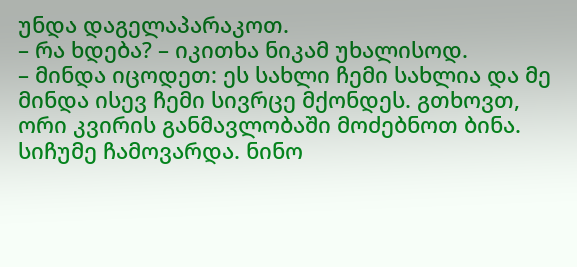უნდა დაგელაპარაკოთ.
– რა ხდება? – იკითხა ნიკამ უხალისოდ.
– მინდა იცოდეთ: ეს სახლი ჩემი სახლია და მე მინდა ისევ ჩემი სივრცე მქონდეს. გთხოვთ, ორი კვირის განმავლობაში მოძებნოთ ბინა.
სიჩუმე ჩამოვარდა. ნინო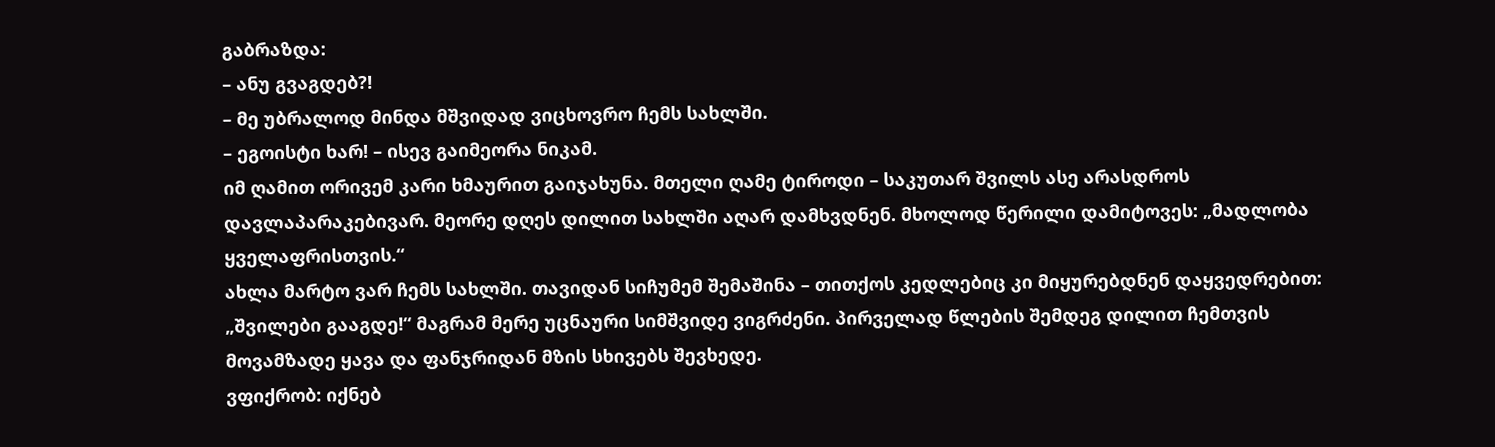გაბრაზდა:
– ანუ გვაგდებ?!
– მე უბრალოდ მინდა მშვიდად ვიცხოვრო ჩემს სახლში.
– ეგოისტი ხარ! – ისევ გაიმეორა ნიკამ.
იმ ღამით ორივემ კარი ხმაურით გაიჯახუნა. მთელი ღამე ტიროდი – საკუთარ შვილს ასე არასდროს დავლაპარაკებივარ. მეორე დღეს დილით სახლში აღარ დამხვდნენ. მხოლოდ წერილი დამიტოვეს: „მადლობა ყველაფრისთვის.“
ახლა მარტო ვარ ჩემს სახლში. თავიდან სიჩუმემ შემაშინა – თითქოს კედლებიც კი მიყურებდნენ დაყვედრებით: „შვილები გააგდე!“ მაგრამ მერე უცნაური სიმშვიდე ვიგრძენი. პირველად წლების შემდეგ დილით ჩემთვის მოვამზადე ყავა და ფანჯრიდან მზის სხივებს შევხედე.
ვფიქრობ: იქნებ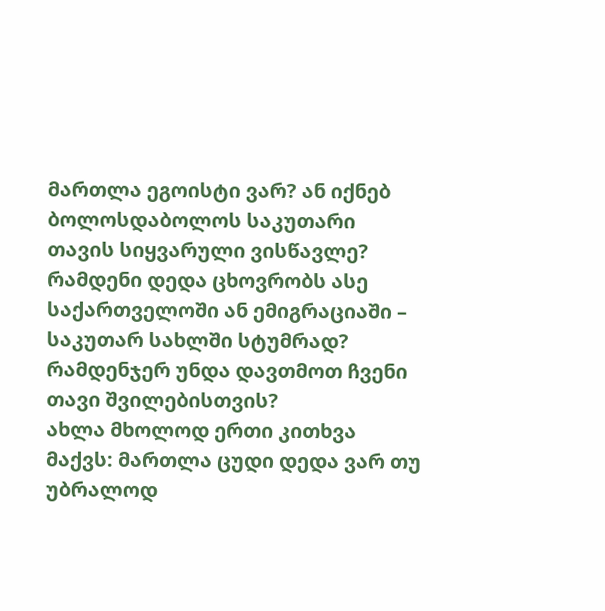მართლა ეგოისტი ვარ? ან იქნებ ბოლოსდაბოლოს საკუთარი თავის სიყვარული ვისწავლე? რამდენი დედა ცხოვრობს ასე საქართველოში ან ემიგრაციაში – საკუთარ სახლში სტუმრად? რამდენჯერ უნდა დავთმოთ ჩვენი თავი შვილებისთვის?
ახლა მხოლოდ ერთი კითხვა მაქვს: მართლა ცუდი დედა ვარ თუ უბრალოდ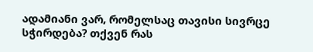ადამიანი ვარ, რომელსაც თავისი სივრცე სჭირდება? თქვენ რას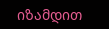იზამდით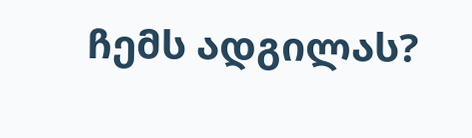ჩემს ადგილას?